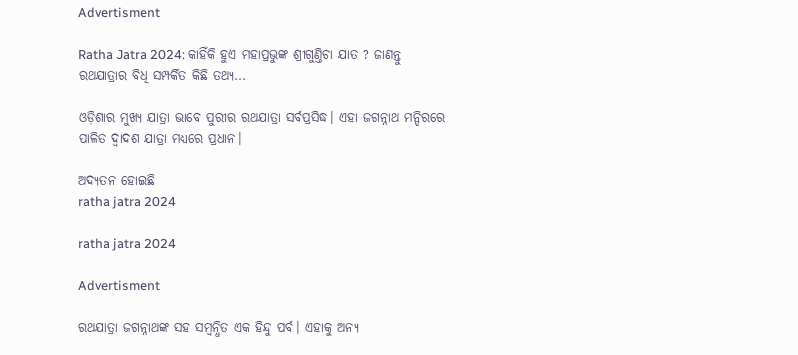Advertisment

Ratha Jatra 2024: କାହିଁକି ହୁଏ ମହାପ୍ରଭୁଙ୍କ ଶ୍ରୀଗୁଣ୍ତିଚା ଯାତ ? ଜାଣନ୍ତୁ ରଥଯାତ୍ରାର ବିଧି ସମ୍ପର୍କିତ କିଛି ତଥ୍ୟ...

ଓଡ଼ିଶାର ମୁଖ୍ୟ ଯାତ୍ରା ଭାବେ ପୁରୀର ରଥଯାତ୍ରା ସର୍ବପ୍ରସିଦ୍ଧ। ଏହା ଜଗନ୍ନାଥ ମନ୍ଦିରରେ ପାଳିତ ଦ୍ୱାଦଶ ଯାତ୍ରା ମଧ୍ୟରେ ପ୍ରଧାନ।

ଅଦ୍ୟତନ ହୋଇଛି
ratha jatra 2024

ratha jatra 2024

Advertisment

ରଥଯାତ୍ରା ଜଗନ୍ନାଥଙ୍କ ସହ ସମ୍ବନ୍ଧିତ ଏକ ହିନ୍ଦୁ ପର୍ବ। ଏହାକୁ ଅନ୍ୟ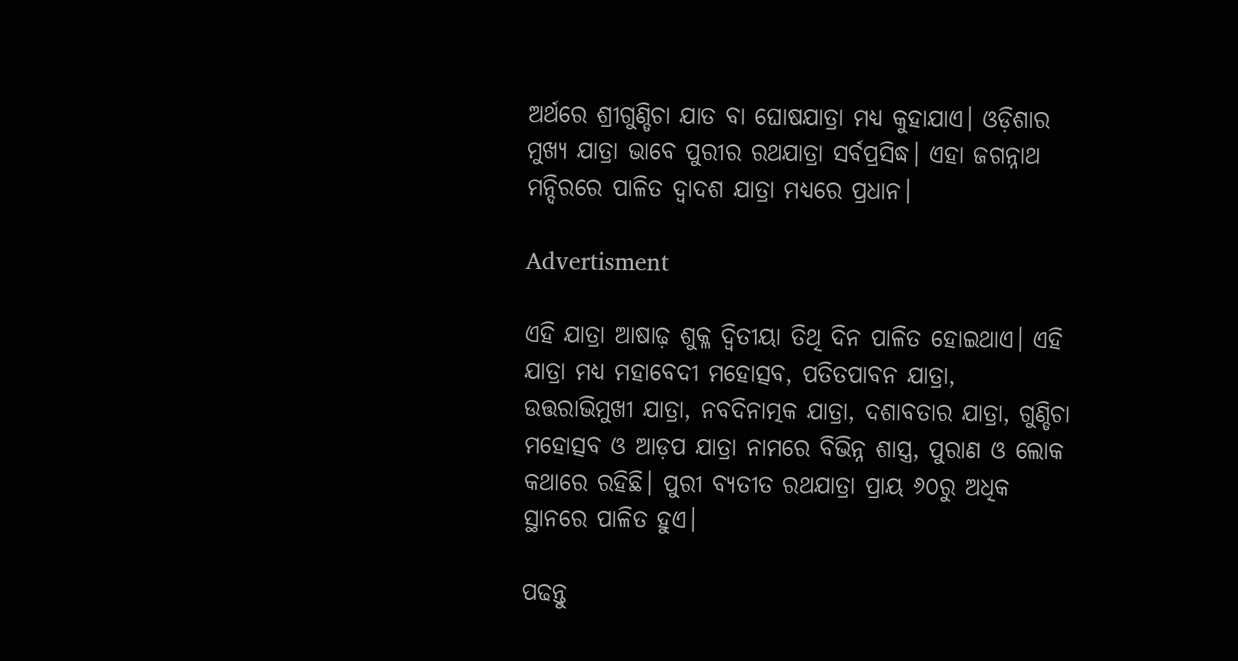ଅର୍ଥରେ ଶ୍ରୀଗୁଣ୍ଡିଚା ଯାତ ବା ଘୋଷଯାତ୍ରା ମଧ୍ୟ କୁହାଯାଏ। ଓଡ଼ିଶାର ମୁଖ୍ୟ ଯାତ୍ରା ଭାବେ ପୁରୀର ରଥଯାତ୍ରା ସର୍ବପ୍ରସିଦ୍ଧ। ଏହା ଜଗନ୍ନାଥ ମନ୍ଦିରରେ ପାଳିତ ଦ୍ୱାଦଶ ଯାତ୍ରା ମଧ୍ୟରେ ପ୍ରଧାନ।

Advertisment

ଏହି ଯାତ୍ରା ଆଷାଢ଼ ଶୁକ୍ଳ ଦ୍ୱିତୀୟା ତିଥି ଦିନ ପାଳିତ ହୋଇଥାଏ। ଏହି ଯାତ୍ରା ମଧ୍ୟ ମହାବେଦୀ ମହୋତ୍ସବ, ପତିତପାବନ ଯାତ୍ରା, ଉତ୍ତରାଭିମୁଖୀ ଯାତ୍ରା, ନବଦିନାତ୍ମକ ଯାତ୍ରା, ଦଶାବତାର ଯାତ୍ରା, ଗୁଣ୍ଡିଚା ମହୋତ୍ସବ ଓ ଆଡ଼ପ ଯାତ୍ରା ନାମରେ ବିଭିନ୍ନ ଶାସ୍ତ୍ର, ପୁରାଣ ଓ ଲୋକ କଥାରେ ରହିଛି। ପୁରୀ ବ୍ୟତୀତ ରଥଯାତ୍ରା ପ୍ରାୟ ୬୦ରୁ ଅଧିକ ସ୍ଥାନରେ ପାଳିତ ହୁଏ।

ପଢନ୍ତୁ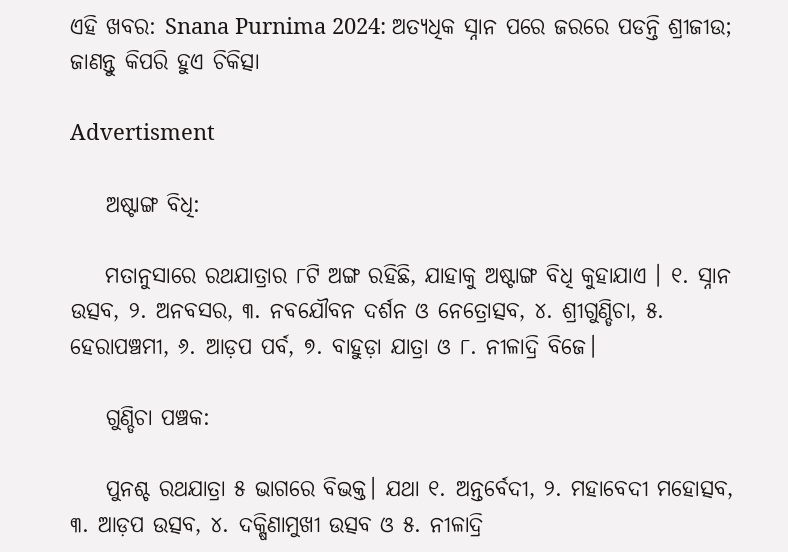ଏହି ଖବର: Snana Purnima 2024: ଅତ୍ୟଧିକ ସ୍ନାନ ପରେ ଜରରେ ପଡନ୍ତି ଶ୍ରୀଜୀଉ; ଜାଣନ୍ତୁ କିପରି ହୁଏ ଚିକିତ୍ସା

Advertisment

    ଅଷ୍ଟାଙ୍ଗ ବିଧି:

    ମତାନୁସାରେ ରଥଯାତ୍ରାର ୮ଟି ଅଙ୍ଗ ରହିଛି, ଯାହାକୁ ଅଷ୍ଟାଙ୍ଗ ବିଧି କୁହାଯାଏ । ୧. ସ୍ନାନ ଉତ୍ସବ, ୨. ଅନବସର, ୩. ନବଯୌବନ ଦର୍ଶନ ଓ ନେତ୍ରୋତ୍ସବ, ୪. ଶ୍ରୀଗୁଣ୍ଡିଚା, ୫. ହେରାପଞ୍ଚମୀ, ୬. ଆଡ଼ପ ପର୍ବ, ୭. ବାହୁଡ଼ା ଯାତ୍ରା ଓ ୮. ନୀଳାଦ୍ରି ବିଜେ।

    ଗୁଣ୍ଡିଚା ପଞ୍ଚକ:

    ପୁନଶ୍ଚ ରଥଯାତ୍ରା ୫ ଭାଗରେ ବିଭକ୍ତ। ଯଥା ୧. ଅନ୍ତର୍ବେଦୀ, ୨. ମହାବେଦୀ ମହୋତ୍ସବ, ୩. ଆଡ଼ପ ଉତ୍ସବ, ୪. ଦକ୍ଷିଣାମୁଖୀ ଉତ୍ସବ ଓ ୫. ନୀଳାଦ୍ରି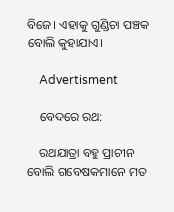ବିଜେ। ଏହାକୁ ଗୁଣ୍ଡିଚା ପଞ୍ଚକ ବୋଲି କୁହାଯାଏ।

    Advertisment

    ବେଦରେ ରଥ:

    ରଥଯାତ୍ରା ବହୁ ପ୍ରାଚୀନ ବୋଲି ଗବେଷକମାନେ ମତ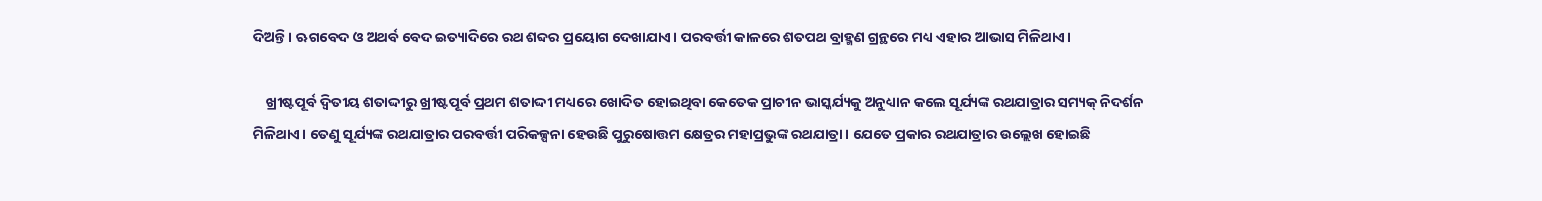ଦିଅନ୍ତି । ଋଗବେଦ ଓ ଅଥର୍ବ ବେଦ ଇତ୍ୟାଦିରେ ରଥ ଶବ୍ଦର ପ୍ରୟୋଗ ଦେଖାଯାଏ। ପରବର୍ତ୍ତୀ କାଳରେ ଶତପଥ ବ୍ରାହ୍ମଣ ଗ୍ରନ୍ଥରେ ମଧ୍ୟ ଏହାର ଆଭାସ ମିଳିଥାଏ।

    ଖ୍ରୀଷ୍ଟପୂର୍ବ ଦ୍ୱିତୀୟ ଶତାଦ୍ଦୀରୁ ଖ୍ରୀଷ୍ଟପୂର୍ବ ପ୍ରଥମ ଶତାଦ୍ଦୀ ମଧ୍ୟରେ ଖୋଦିତ ହୋଇଥିବା କେତେକ ପ୍ରାଚୀନ ଭାସ୍କର୍ଯ୍ୟକୁ ଅନୁଧ୍ୟାନ କଲେ ସୂର୍ଯ୍ୟଙ୍କ ରଥଯାତ୍ରାର ସମ୍ୟକ୍ ନିଦର୍ଶନ ମିଳିଥାଏ। ତେଣୁ ସୂର୍ଯ୍ୟଙ୍କ ରଥଯାତ୍ରାର ପରବର୍ତ୍ତୀ ପରିକଳ୍ପନା ହେଉଛି ପୁରୁଷୋତ୍ତମ କ୍ଷେତ୍ରର ମହାପ୍ରଭୁଙ୍କ ରଥଯାତ୍ରା। ଯେତେ ପ୍ରକାର ରଥଯାତ୍ରାର ଉଲ୍ଲେଖ ହୋଇଛି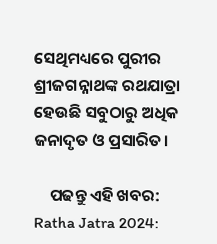ସେଥିମଧ୍ୟରେ ପୁରୀର ଶ୍ରୀଜଗନ୍ନାଥଙ୍କ ରଥଯାତ୍ରା ହେଉଛି ସବୁଠାରୁ ଅଧିକ ଜନାଦୃତ ଓ ପ୍ରସାରିତ।

    ପଢନ୍ତୁ ଏହି ଖବର: Ratha Jatra 2024: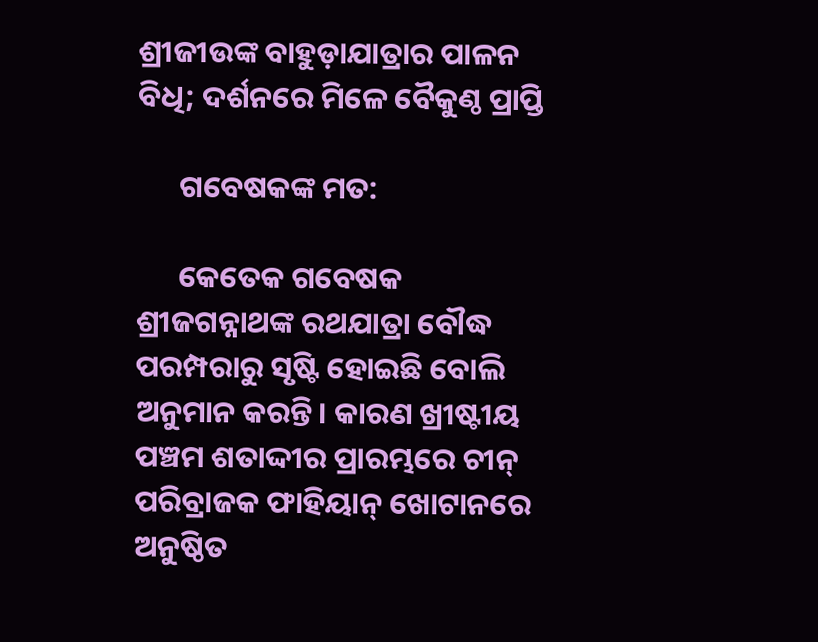ଶ୍ରୀଜୀଉଙ୍କ ବାହୁଡ଼ାଯାତ୍ରାର ପାଳନ ବିଧି; ଦର୍ଶନରେ ମିଳେ ବୈକୁଣ୍ଠ ପ୍ରାପ୍ତି

      ଗବେଷକଙ୍କ ମତ:

      କେତେକ ଗବେଷକ ଶ୍ରୀଜଗନ୍ନାଥଙ୍କ ରଥଯାତ୍ରା ବୌଦ୍ଧ ପରମ୍ପରାରୁ ସୃଷ୍ଟି ହୋଇଛି ବୋଲି ଅନୁମାନ କରନ୍ତି। କାରଣ ଖ୍ରୀଷ୍ଟୀୟ ପଞ୍ଚମ ଶତାଦ୍ଦୀର ପ୍ରାରମ୍ଭରେ ଚୀନ୍‌ ପରିବ୍ରାଜକ ଫାହିୟାନ୍ ଖୋଟାନରେ ଅନୁଷ୍ଠିତ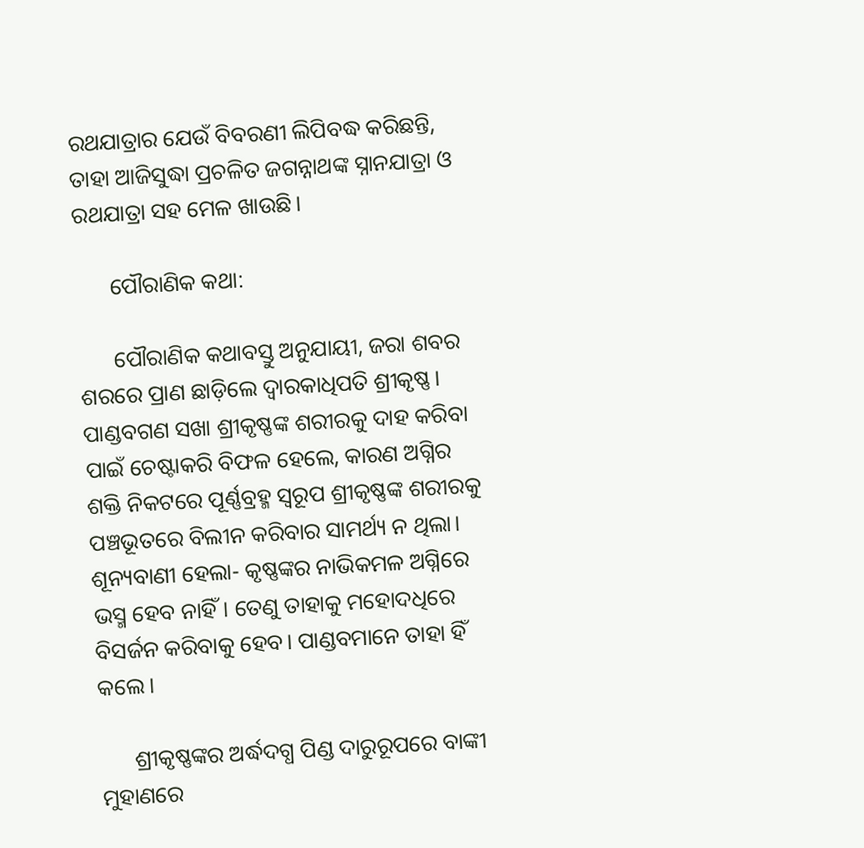ରଥଯାତ୍ରାର ଯେଉଁ ବିବରଣୀ ଲିପିବଦ୍ଧ କରିଛନ୍ତି, ତାହା ଆଜିସୁଦ୍ଧା ପ୍ରଚଳିତ ଜଗନ୍ନାଥଙ୍କ ସ୍ନାନଯାତ୍ରା ଓ ରଥଯାତ୍ରା ସହ ମେଳ ଖାଉଛି।

      ପୌରାଣିକ କଥା:

      ପୌରାଣିକ କଥାବସ୍ତୁ ଅନୁଯାୟୀ, ଜରା ଶବର ଶରରେ ପ୍ରାଣ ଛାଡ଼ିଲେ ଦ୍ୱାରକାଧିପତି ଶ୍ରୀକୃଷ୍ଣ। ପାଣ୍ଡବଗଣ ସଖା ଶ୍ରୀକୃଷ୍ଣଙ୍କ ଶରୀରକୁ ଦାହ କରିବା ପାଇଁ ଚେଷ୍ଟାକରି ବିଫଳ ହେଲେ, କାରଣ ଅଗ୍ନିର ଶକ୍ତି ନିକଟରେ ପୂର୍ଣ୍ଣବ୍ରହ୍ମ ସ୍ୱରୂପ ଶ୍ରୀକୃଷ୍ଣଙ୍କ ଶରୀରକୁ ପଞ୍ଚଭୂତରେ ବିଲୀନ କରିବାର ସାମର୍ଥ୍ୟ ନ ଥିଲା। ଶୂନ୍ୟବାଣୀ ହେଲା- କୃଷ୍ଣଙ୍କର ନାଭିକମଳ ଅଗ୍ନିରେ ଭସ୍ମ ହେବ ନାହିଁ। ତେଣୁ ତାହାକୁ ମହୋଦଧିରେ ବିସର୍ଜନ କରିବାକୁ ହେବ। ପାଣ୍ଡବମାନେ ତାହା ହିଁ କଲେ।

      ଶ୍ରୀକୃଷ୍ଣଙ୍କର ଅର୍ଦ୍ଧଦଗ୍ଧ ପିଣ୍ଡ ଦାରୁରୂପରେ ବାଙ୍କୀ ମୁହାଣରେ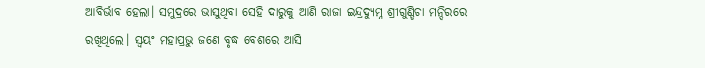ଆବିର୍ଭାବ ହେଲା। ସମୁଦ୍ରରେ ଭାସୁଥିବା ସେହି ଦାରୁକୁ ଆଣି ରାଜା ଇନ୍ଦ୍ରଦ୍ୟୁମ୍ନ ଶ୍ରୀଗୁଣ୍ଡିଚା ମନ୍ଦିରରେ ରଖିଥିଲେ। ସ୍ୱୟଂ ମହାପ୍ରଭୁ ଜଣେ ବୃଦ୍ଧ ବେଶରେ ଆସି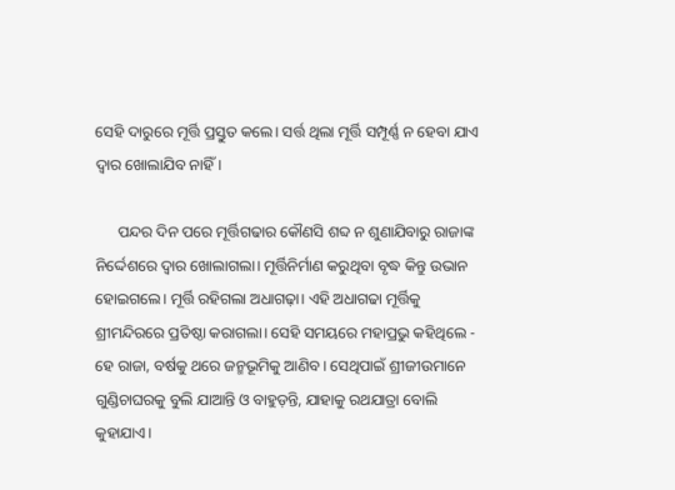ସେହି ଦାରୁରେ ମୂର୍ତ୍ତି ପ୍ରସ୍ତୁତ କଲେ। ସର୍ତ୍ତ ଥିଲା ମୂର୍ତ୍ତି ସମ୍ପୂର୍ଣ୍ଣ ନ ହେବା ଯାଏ ଦ୍ୱାର ଖୋଲାଯିବ ନାହିଁ।

      ପନ୍ଦର ଦିନ ପରେ ମୂର୍ତ୍ତିଗଢାର କୌଣସି ଶବ୍ଦ ନ ଶୁଣାଯିବାରୁ ରାଜାଙ୍କ ନିର୍ଦ୍ଦେଶରେ ଦ୍ୱାର ଖୋଲାଗଲା। ମୂର୍ତ୍ତିନିର୍ମାଣ କରୁଥିବା ବୃଦ୍ଧ କିନ୍ତୁ ଉଭାନ ହୋଇଗଲେ। ମୂର୍ତ୍ତି ରହିଗଲା ଅଧାଗଢ଼ା। ଏହି ଅଧାଗଢା ମୂର୍ତ୍ତିକୁ ଶ୍ରୀମନ୍ଦିରରେ ପ୍ରତିଷ୍ଠା କରାଗଲା। ସେହି ସମୟରେ ମହାପ୍ରଭୁ କହିଥିଲେ - ହେ ରାଜା, ବର୍ଷକୁ ଥରେ ଜନ୍ମଭୂମିକୁ ଆଣିବ। ସେଥିପାଇଁ ଶ୍ରୀଜୀଉମାନେ ଗୁଣ୍ଡିଚାଘରକୁ ବୁଲି ଯାଆନ୍ତି ଓ ବାହୁଡ଼ନ୍ତି, ଯାହାକୁ ରଥଯାତ୍ରା ବୋଲି କୁହାଯାଏ।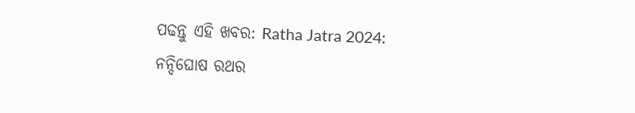ପଢନ୍ତୁ ଏହି ଖବର: Ratha Jatra 2024: ନନ୍ଦିଘୋଷ ରଥର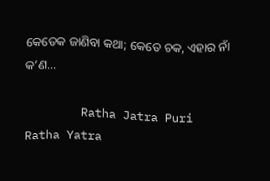କେତେକ ଜାଣିବା କଥା; କେତେ ଚକ, ଏହାର ନାଁ କ’ଣ…

        Ratha Jatra Puri Ratha Yatra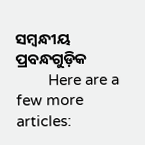ସମ୍ବନ୍ଧୀୟ ପ୍ରବନ୍ଧଗୁଡ଼ିକ
        Here are a few more articles: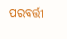ପରବର୍ତ୍ତୀ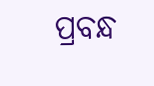ପ୍ରବନ୍ଧ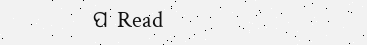ପ Read